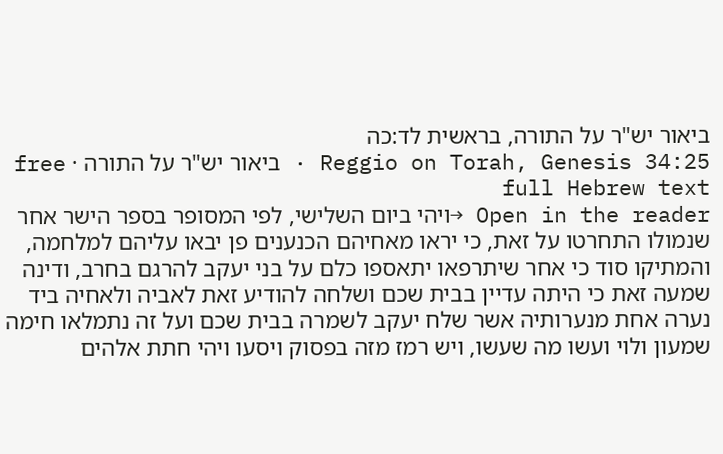ביאור יש"ר על התורה, בראשית לד:כה
Reggio on Torah, Genesis 34:25 · ביאור יש"ר על התורה · free full Hebrew text
Open in the reader →ויהי ביום השלישי, לפי המסופר בספר הישר אחר שנמולו התחרטו על זאת, כי יראו מאחיהם הכנענים פן יבאו עליהם למלחמה, והמתיקו סוד כי אחר שיתרפאו יתאספו כלם על בני יעקב להרגם בחרב, ודינה שמעה זאת כי היתה עדיין בבית שכם ושלחה להודיע זאת לאביה ולאחיה ביד נערה אחת מנערותיה אשר שלח יעקב לשמרה בבית שכם ועל זה נתמלאו חימה שמעון ולוי ועשו מה שעשו, ויש רמז מזה בפסוק ויסעו ויהי חתת אלהים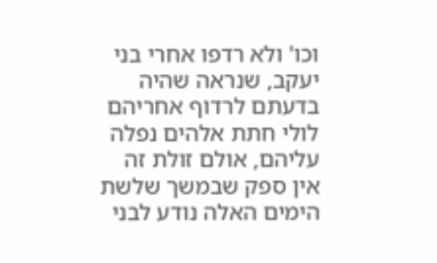וכו' ולא רדפו אחרי בני יעקב, שנראה שהיה בדעתם לרדוף אחריהם לולי חתת אלהים נפלה עליהם, אולם זולת זה אין ספק שבמשך שלשת הימים האלה נודע לבני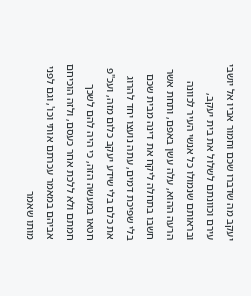יעקב מה שדברו שכם וחמור אביו אל יושבי עירם וכוונתם לשלול את בית יעקב, ובראותם שנמולו כל אנשי העיר לכוונה הרעה ההוא, עלה עשן באפם, ותחת אשר חשבו בתחלה ליקח את דינה מבית שכם בלי שפיכת דמים, עתה נועצו יחד להרוג את כלם בלי שידע יעקב כלום מזה, ועכ"פ חטאו במעשה הזה, כי היה להם לשכך חמתם ולא ללכת אחר כעסם, ולזה הוכיחם אביהם במאמר עכרתם אותי וכו', וגם לפני מותו שאמר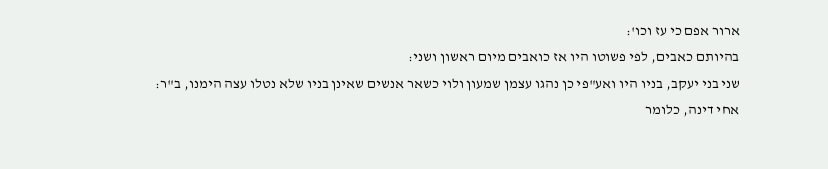ארור אפם כי עז וכו':
בהיותם כאבים, לפי פשוטו היו אז כואבים מיום ראשון ושני:
שני בני יעקב, בניו היו ואע"פי כן נהגו עצמן שמעון ולוי כשאר אנשים שאינן בניו שלא נטלו עצה הימנו, ב"ר:
אחי דינה, כלומר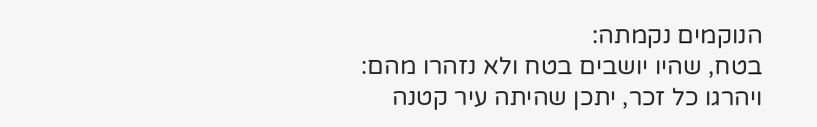הנוקמים נקמתה:
בטח, שהיו יושבים בטח ולא נזהרו מהם:
ויהרגו כל זכר, יתכן שהיתה עיר קטנה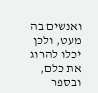ואנשים בה מעט, ולכן יכלו להרוג את כלם, ובספר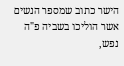הישר כתוב שמספר הנשים אשר הוליכו בשביה פ"ה נפש,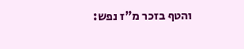והטף בזכר מ"ז נפש: